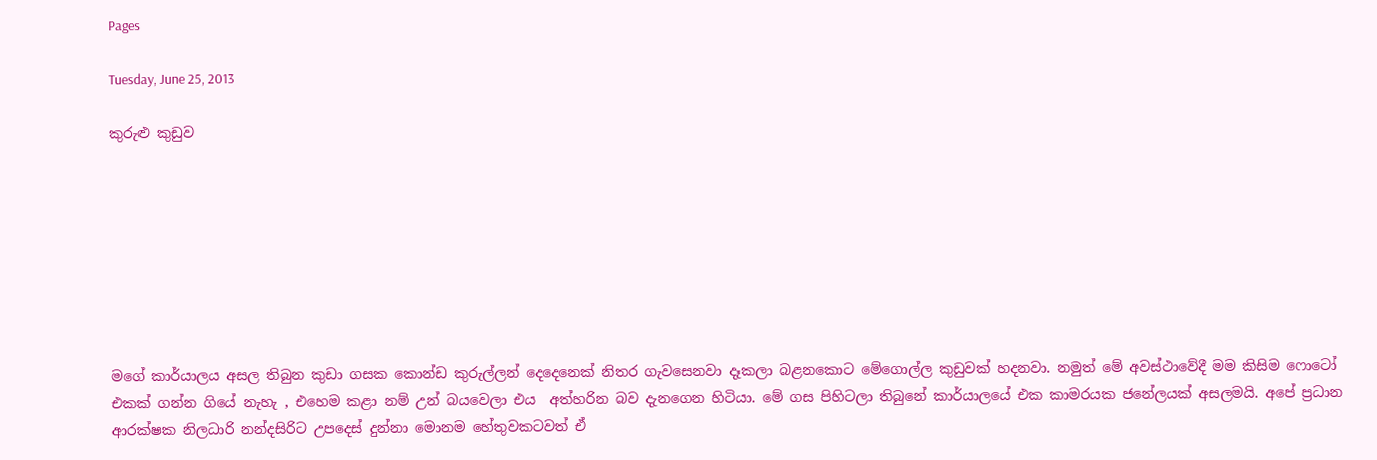Pages

Tuesday, June 25, 2013

කුරුළු කුඩුව








මගේ කාර්යාලය අසල තිබුන කුඩා ගසක කොන්ඩ කුරුල්ලන් දෙදෙනෙක් නිතර ගැවසෙනවා දෑකලා බළනකොට මේගොල්ල කුඩුවක් හදනවා. නමුත් මේ අවස්ථාවේදී මම කිසිම ෆොටෝ එකක් ගන්න ගියේ නැහැ , එහෙම කළා නම් උන් බයවෙලා එය  අත්හරින බව දැනගෙන හිටියා. මේ ගස පිහිටලා තිබුනේ කාර්යාලයේ එක කාමරයක ජනේලයක් අසලමයි. අපේ ප්‍රධාන ආරක්ෂක නිලධාරි නන්දසිරිට උපදෙස් දුන්නා මොනම හේතුවකටවත් ඒ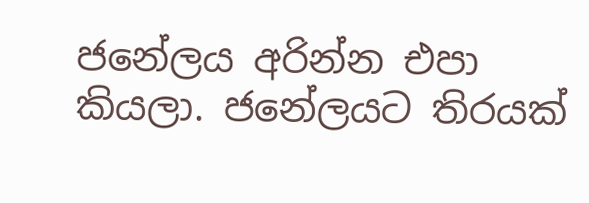ජනේලය අරින්න එපා කියලා. ජනේලයට තිරයක්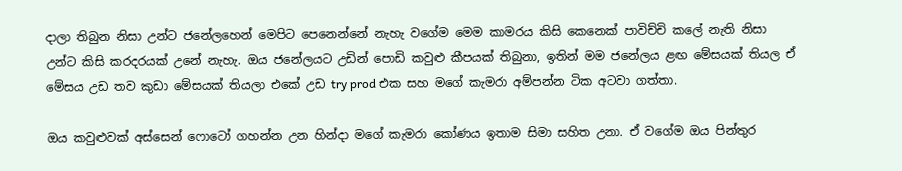දාලා තිබුන නිසා උන්ට ජනේලහෙන් මෙපිට පෙනෙන්නේ නැහැ වගේම මෙම කාමරය කිසි කෙනෙක් පාවිච්චි කලේ නැති නිසා උන්ට කිසි කරදරයක් උනේ නැහැ. ඔය ජනේලයට උඩින් පොඩි කවුළු කීපයක් තිබුනා, ඉතින් මම ජනේලය ළඟ මේසයක් තියල ඒ මේසය උඩ තව කුඩා මේසයක් තියලා එකේ උඩ try prod එක සහ මගේ කැමරා අම්පන්න ටික අටවා ගත්තා.

ඔය කවුළුවක් අස්සෙන් ෆොටෝ ගහන්න උන හින්දා මගේ කැමරා කෝණය ඉතාම සිමා සහිත උනා. ඒ වගේම ඔය පින්තුර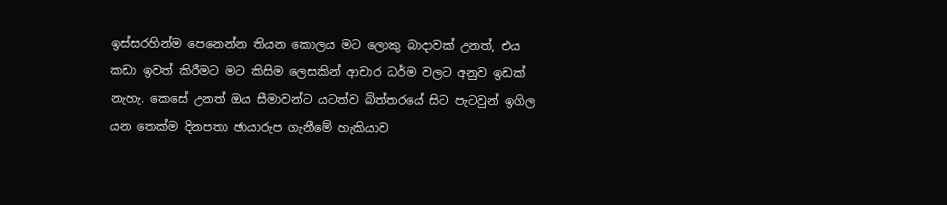ඉස්සරහින්ම පෙනෙන්න තියන කොලය මට ලොකු බාදාවක් උනත්, එය කඩා ඉවත් කිරීමට මට කිසිම ලෙසකින් ආචාර ධර්ම වලට අනුව ඉඩක් නැහැ. කෙසේ උනත් ඔය සීමාවන්ට යටත්ව බිත්තරයේ සිට පැටවුන් ඉගිල යන තෙක්ම දිනපතා ඡායාරුප ගැනීමේ හැකියාව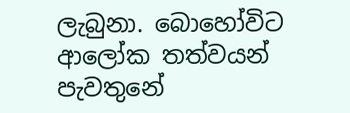ලැබුනා. බොහෝවිට ආලෝක තත්වයන් පැවතුනේ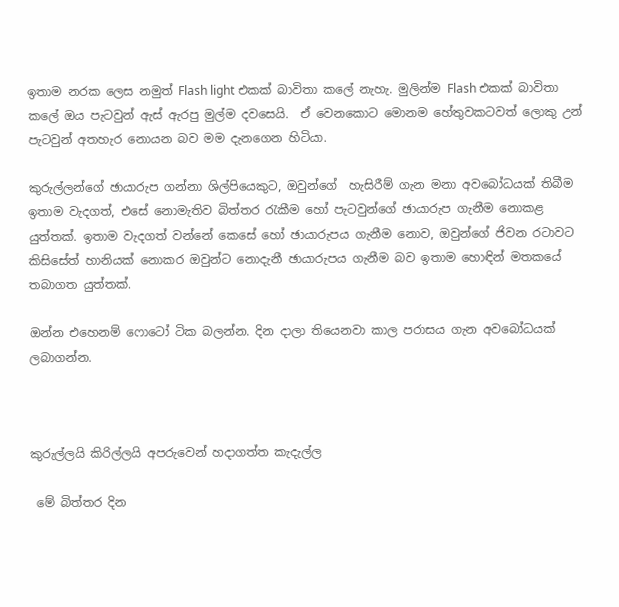ඉතාම නරක ලෙස නමුත් Flash light එකක් බාවිතා කලේ නැහැ. මුලින්ම Flash එකක් බාවිතා කලේ ඔය පැටවුන් ඇස් ඇරපු මුල්ම දවසෙයි.  ඒ වෙනකොට මොනම හේතුවකටවත් ලොකු උන් පැටවුන් අතහැර නොයන බව මම දැනගෙන හිටියා.

කුරුල්ලන්ගේ ඡායාරුප ගන්නා ශිල්පියෙකුට, ඔවුන්ගේ  හැසිරීම් ගැන මනා අවබෝධයක් තිබීම ඉතාම වැදගත්, එසේ නොමැතිව බිත්තර රැකීම හෝ පැටවුන්ගේ ඡායාරුප ගැනීම නොකළ යුත්තක්. ඉතාම වැදගත් වන්නේ කෙසේ හෝ ඡායාරුපය ගැනීම නොව, ඔවුන්ගේ ජිවන රටාවට කිසිසේත් හානියක් නොකර ඔවුන්ට නොදැනී ඡායාරුපය ගැනීම බව ඉතාම හොඳින් මතකයේ තබාගත යුත්තක්.

ඔන්න එහෙනම් ෆොටෝ ටික බලන්න. දින දාලා තියෙනවා කාල පරාසය ගැන අවබෝධයක් ලබාගන්න.



කුරුල්ලයි කිරිල්ලයි අපරුවෙන් හදාගත්ත කැදැල්ල

 මේ බිත්තර දින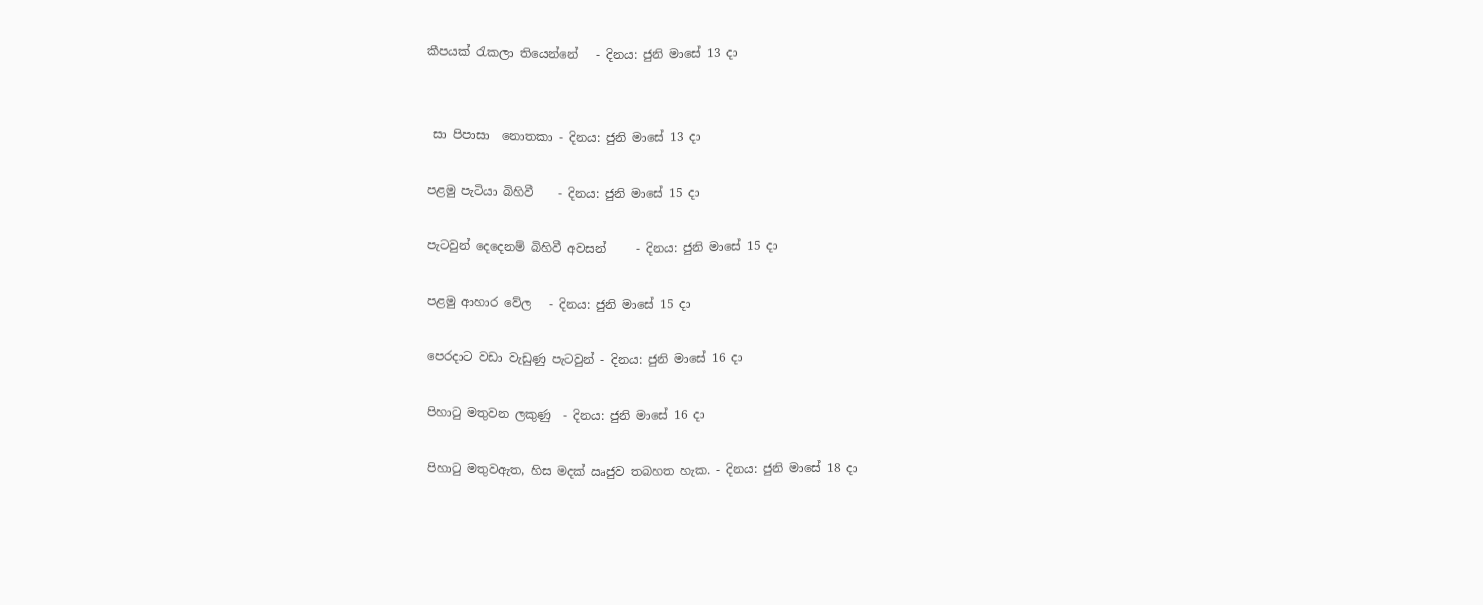කීපයක් රැකලා තියෙන්නේ   - දිනය: ජුනි මාසේ 13 දා


 සා පිපාසා  නොතකා - දිනය: ජුනි මාසේ 13 දා

පළමු පැටියා බිහිවී    - දිනය: ජුනි මාසේ 15 දා

පැටවුන් දෙදෙනම් බිහිවී අවසන්     - දිනය: ජුනි මාසේ 15 දා

පළමු ආහාර වේල   - දිනය: ජුනි මාසේ 15 දා

පෙරදාට වඩා වැඩුණු පැටවුන් - දිනය: ජුනි මාසේ 16 දා

පිහාටු මතුවන ලකුණු  - දිනය: ජුනි මාසේ 16 දා

පිහාටු මතුවඇත, හිස මදක් ඍජුව තබහත හැක. - දිනය: ජුනි මාසේ 18 දා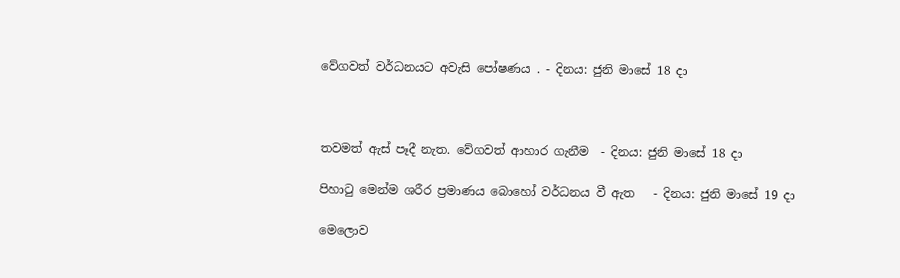වේගවත් වර්ධනයට අවැසි පෝෂණය . - දිනය: ජුනි මාසේ 18 දා



තවමත් ඇස් පෑදී නැත. වේගවත් ආහාර ගැනීම  - දිනය: ජුනි මාසේ 18 දා

පිහාටු මෙන්ම ශරීර ප්‍රමාණය බොහෝ වර්ධනය වී ඇත   - දිනය: ජුනි මාසේ 19 දා

මෙලොව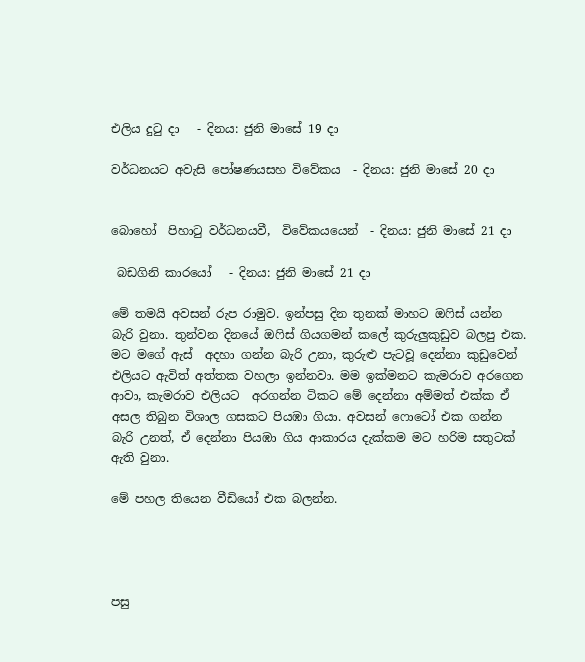එලිය දුටු දා   - දිනය: ජුනි මාසේ 19 දා

වර්ධනයට අවැසි පෝෂණයසහ විවේකය  - දිනය: ජුනි මාසේ 20 දා


බොහෝ  පිහාටු වර්ධනයවී,  විවේකයයෙන්  - දිනය: ජුනි මාසේ 21 දා

 බඩගිනි කාරයෝ   - දිනය: ජුනි මාසේ 21 දා

මේ තමයි අවසන් රුප රාමුව. ඉන්පසු දින තුනක් මාහට ඔෆිස් යන්න බැරි වුනා. තුන්වන දිනයේ ඔෆිස් ගියගමන් කලේ කුරුලුකුඩුව බලපු එක. මට මගේ ඇස්  අදහා ගන්න බැරි උනා, කුරුළු පැටවූ දෙන්නා කුඩුවෙන් එලියට ඇවිත් අත්තක වහලා ඉන්නවා. මම ඉක්මනට කැමරාව අරගෙන ආවා, කැමරාව එලියට  අරගන්න ටිකට මේ දෙන්නා අම්මත් එක්ක ඒ අසල තිබුන විශාල ගසකට පියඹා ගියා. අවසන් ෆොටෝ එක ගන්න බැරි උනත්, ඒ දෙන්නා පියඹා ගිය ආකාරය දැක්කම මට හරිම සතුටක් ඇති වුනා.

මේ පහල තියෙන වීඩියෝ එක බලන්න.




පසු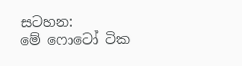සටහන:
මේ ෆොටෝ ටික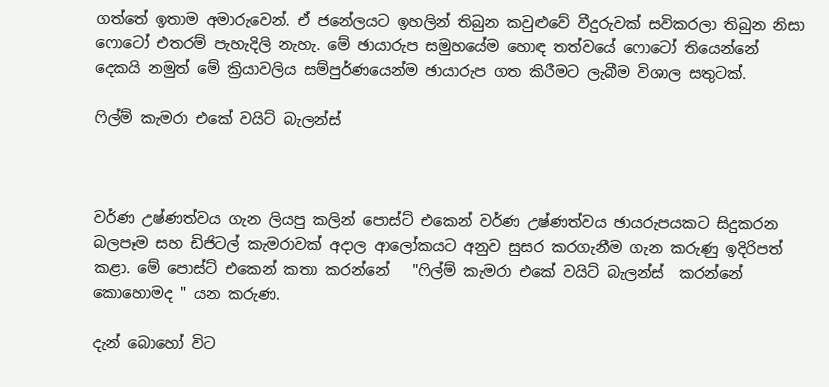ගත්තේ ඉතාම අමාරුවෙන්. ඒ ජනේලයට ඉහලින් තිබුන කවුළුවේ වීදුරුවක් සවිකරලා තිබුන නිසා ෆොටෝ එතරම් පැහැදිලි නැහැ. මේ ඡායාරුප සමුහයේම හොඳ තත්වයේ ෆොටෝ තියෙන්නේ දෙකයි නමුත් මේ ක්‍රියාවලිය සම්පුර්ණයෙන්ම ඡායාරුප ගත කිරීමට ලැබීම විශාල සතුටක්.

ෆිල්ම් කැමරා එකේ වයිට් බැලන්ස්



වර්ණ උෂ්ණත්වය ගැන ලියපු කලින් පොස්ට් එකෙන් වර්ණ උෂ්ණත්වය ඡායරුපයකට සිදුකරන බලපෑම සහ ඩිජිටල් කැමරාවක් අදාල ආලෝකයට අනුව සුසර කරගැනීම ගැන කරුණු ඉදිරිපත් කළා. මේ පොස්ට් එකෙන් කතා කරන්නේ   "ෆිල්ම් කැමරා එකේ වයිට් බැලන්ස්  කරන්නේ කොහොමද " යන කරුණ.

දැන් බොහෝ විට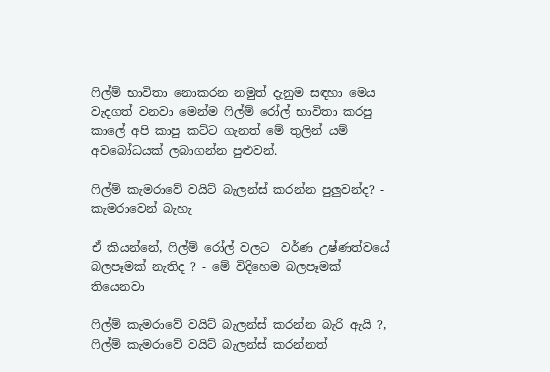ෆිල්ම් භාවිතා නොකරන නමුත් දැනුම සඳහා මෙය වැදගත් වනවා මෙන්ම ෆිල්ම් රෝල් භාවිතා කරපු කාලේ අපි කාපු කට්ට ගැනත් මේ තුලින් යම් අවබෝධයක් ලබාගන්න පුළුවන්.

ෆිල්ම් කැමරාවේ වයිට් බැලන්ස් කරන්න පුලුවන්ද? - කැමරාවෙන් බැහැ

ඒ කියන්නේ, ෆිල්ම් රෝල් වලට  වර්ණ උෂ්ණත්වයේ බලපෑමක් නැතිද ? - මේ විදිහෙම බලපෑමක් තියෙනවා

ෆිල්ම් කැමරාවේ වයිට් බැලන්ස් කරන්න බැරි ඇයි ?, ෆිල්ම් කැමරාවේ වයිට් බැලන්ස් කරන්නත්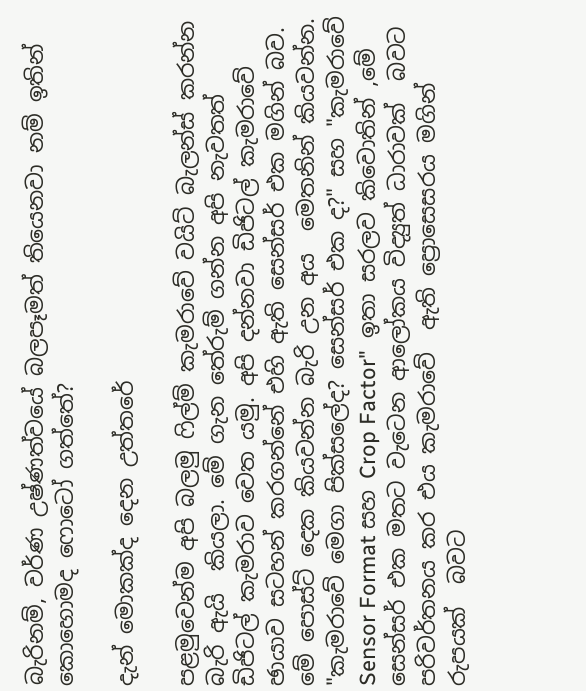බැරිනම්, වර්ණ උෂ්ණත්වයේ බලපෑමත් තියෙනවා නම් ඉතින් කොහොමද ෆොටෝ ගත්තේ?

දැන් මොකක්ද දෙන උත්තරේ

පළමුවෙන්ම අපි බලමු ෆිල්ම් කැමරාවේ වයිට් බැලන්ස් කරන්න බැරි ඇයි  කියලා. මේ ගැන තේරුම් ගන්න අපි නැවතත් ඩිජිටල් කැමරාව වෙත යමු. අපි දන්නවා ඩිජිටල් කැමරාවේ ඡායාව සටහන් කරගන්නේ එහි ඇති සෙන්සර් එක මගින් බව. මේ පොස්ට් දෙක කියවන්න බැරි උන අය  මෙතනින් කියවන්න. "කැමරාවේ මෙගා පික්සලේද? සෙන්සර් එක ද?" සහ "කැමරාවේ Sensor Format සහ Crop Factor"  ඉතා සරලව කිවොතින් ,මේ සෙන්සර් එක මතට වැටෙන ආලෝකය විද්‍යුත් ධාරාවක්  බවට පරිවර්තනය කර එය කැමරාවේ  ඇති ප්‍රොසෙසරය මගින් රුපයක්  බවට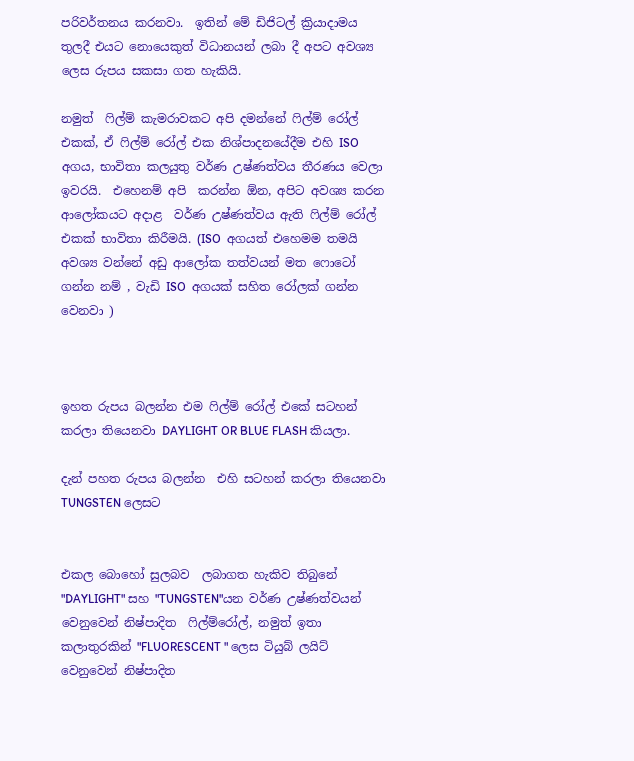පරිවර්තනය කරනවා.  ඉතින් මේ ඩිජිටල් ක්‍රියාදාමය  තුලදී එයට නොයෙකුත් විධානයන් ලබා දී අපට අවශ්‍ය ලෙස රුපය සකසා ගත හැකියි.

නමුත්  ෆිල්ම් කැමරාවකට අපි දමන්නේ ෆිල්ම් රෝල් එකක්, ඒ ෆිල්ම් රෝල් එක නිශ්පාදනයේදීම එහි ISO  අගය, භාවිතා කලයුතු වර්ණ උෂ්ණත්වය තීරණය වෙලා ඉවරයි.  එහෙනම් අපි  කරන්න ඕන, අපිට අවශ්‍ය කරන ආලෝකයට අදාළ  වර්ණ උෂ්ණත්වය ඇති ෆිල්ම් රෝල් එකක් භාවිතා කිරීමයි. (ISO  අගයත් එහෙමම තමයි අවශ්‍ය වන්නේ අඩු ආලෝක තත්වයන් මත ෆොටෝ ගන්න නම් , වැඩි ISO  අගයක් සහිත රෝලක් ගන්න වෙනවා )



ඉහත රුපය බලන්න එම ෆිල්ම් රෝල් එකේ සටහන් කරලා තියෙනවා DAYLIGHT OR BLUE FLASH කියලා.

දැන් පහත රුපය බලන්න  එහි සටහන් කරලා තියෙනවා TUNGSTEN ලෙසට


එකල බොහෝ සුලබව  ලබාගත හැකිව තිබුනේ "DAYLIGHT" සහ "TUNGSTEN"යන වර්ණ උෂ්ණත්වයන් වෙනුවෙන් නිෂ්පාදිත  ෆිල්ම්රෝල්, නමුත් ඉතා කලාතුරකින් "FLUORESCENT " ලෙස ටියුබ් ලයිට් වෙනුවෙන් නිෂ්පාදිත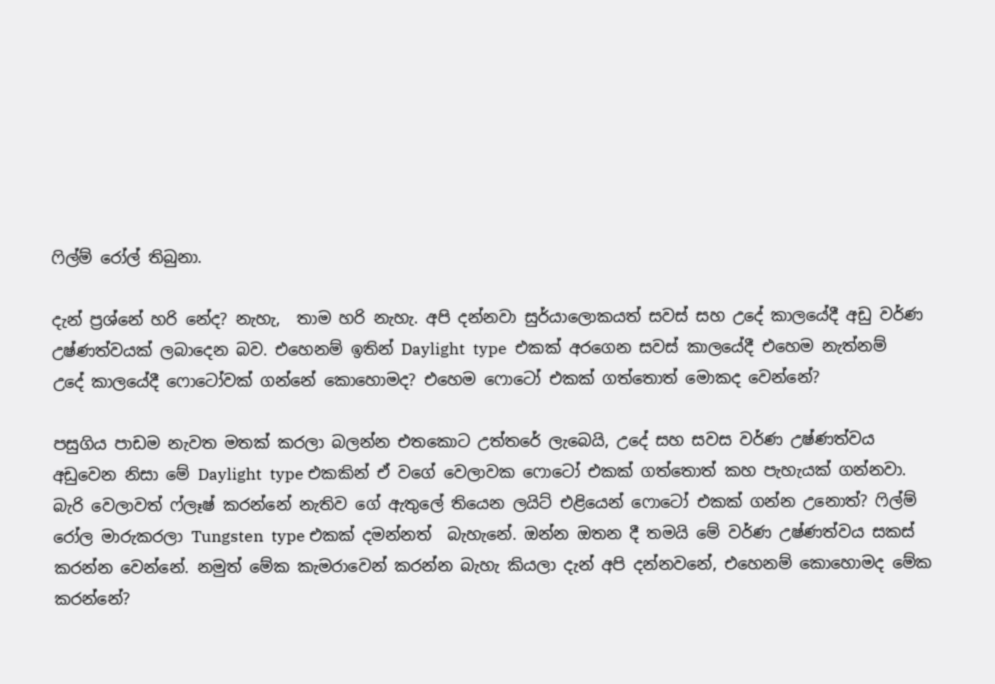ෆිල්ම් රෝල් තිබුනා.

දැන් ප්‍රශ්නේ හරි නේද? නැහැ,  තාම හරි නැහැ. අපි දන්නවා සුර්යාලොකයත් සවස් සහ උදේ කාලයේදී අඩු වර්ණ උෂ්ණත්වයක් ලබාදෙන බව. එහෙනම් ඉතින් Daylight  type  එකක් අරගෙන සවස් කාලයේදී එහෙම නැත්නම් උදේ කාලයේදී ෆොටෝවක් ගන්නේ කොහොමද? එහෙම ෆොටෝ එකක් ගත්තොත් මොකද වෙන්නේ?

පසුගිය පාඩම නැවත මතක් කරලා බලන්න එතකොට උත්තරේ ලැබෙයි, උදේ සහ සවස වර්ණ උෂ්ණත්වය අඩුවෙන නිසා මේ Daylight  type එකකින් ඒ වගේ වෙලාවක ෆොටෝ එකක් ගත්තොත් කහ පැහැයක් ගන්නවා. බැරි වෙලාවත් ෆ්ලෑෂ් කරන්නේ නැතිව ගේ ඇතුලේ තියෙන ලයිට් එළියෙන් ෆොටෝ එකක් ගන්න උනොත්? ෆිල්ම් රෝල මාරුකරලා Tungsten  type එකක් දමන්නත්  බැහැනේ. ඔන්න ඔතන දී තමයි මේ වර්ණ උෂ්ණත්වය සකස් කරන්න වෙන්නේ. නමුත් මේක කැමරාවෙන් කරන්න බැහැ කියලා දැන් අපි දන්නවනේ, එහෙනම් කොහොමද මේක කරන්නේ?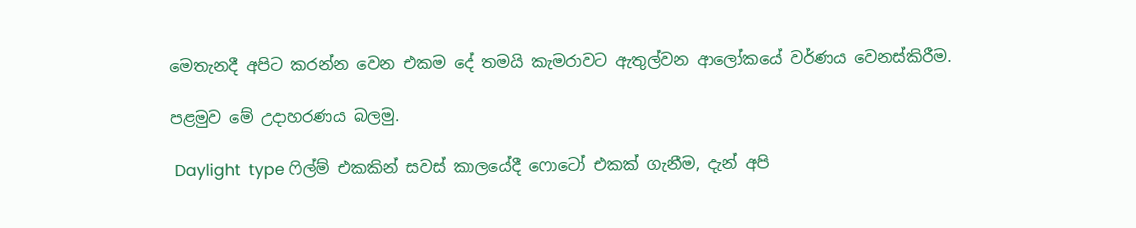මෙතැනදී අපිට කරන්න වෙන එකම දේ තමයි කැමරාවට ඇතුල්වන ආලෝකයේ වර්ණය වෙනස්කිරීම.

පළමුව මේ උදාහරණය බලමු.

 Daylight  type ෆිල්ම් එකකින් සවස් කාලයේදී ෆොටෝ එකක් ගැනීම, දැන් අපි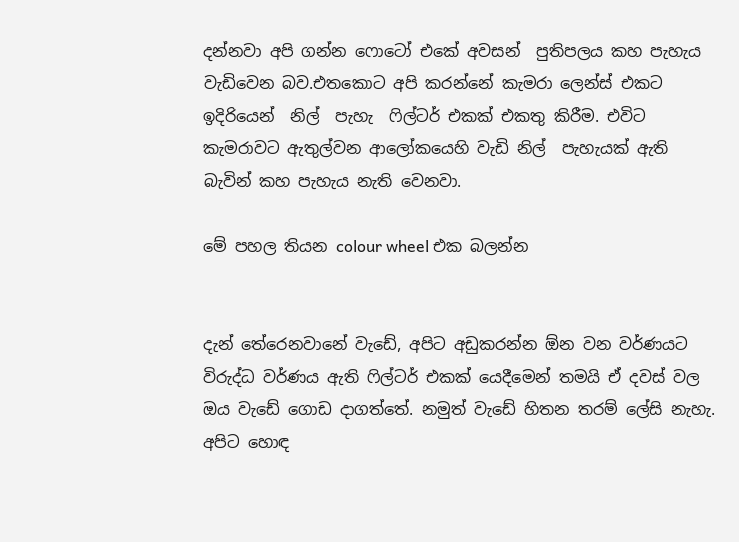දන්නවා අපි ගන්න ෆොටෝ එකේ අවසන්  පුතිපලය කහ පැහැය වැඩිවෙන බව.එතකොට අපි කරන්නේ කැමරා ලෙන්ස් එකට ඉදිරියෙන්  නිල්  පැහැ  ෆිල්ටර් එකක් එකතු කිරීම. එවිට කැමරාවට ඇතුල්වන ආලෝකයෙහි වැඩි නිල්  පැහැයක් ඇති බැවින් කහ පැහැය නැති වෙනවා.

මේ පහල තියන colour wheel එක බලන්න


දැන් තේරෙනවානේ වැඩේ, අපිට අඩුකරන්න ඕන වන වර්ණයට විරුද්ධ වර්ණය ඇති ෆිල්ටර් එකක් යෙදීමෙන් තමයි ඒ දවස් වල ඔය වැඩේ ගොඩ දාගත්තේ. නමුත් වැඩේ හිතන තරම් ලේසි නැහැ. අපිට හොඳ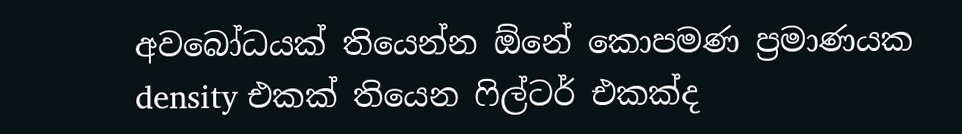අවබෝධයක් තියෙන්න ඕනේ කොපමණ ප්‍රමාණයක density එකක් තියෙන ෆිල්ටර් එකක්ද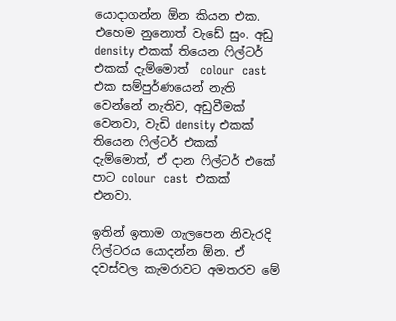යොදාගන්න ඕන කියන එක. එහෙම නුනොත් වැඩේ සුං. අඩු density එකක් තියෙන ෆිල්ටර් එකක් දැම්මොත්  colour  cast  එක සම්පුර්ණයෙන් නැති වෙන්නේ නැතිව, අඩුවීමක් වෙනවා, වැඩි density එකක් තියෙන ෆිල්ටර් එකක් දැම්මොත්, ඒ දාන ෆිල්ටර් එකේ පාට colour  cast  එකක් එනවා.

ඉතින් ඉතාම ගැලපෙන නිවැරදි ෆිල්ටරය යොදන්න ඕන. ඒ දවස්වල කැමරාවට අමතරව මේ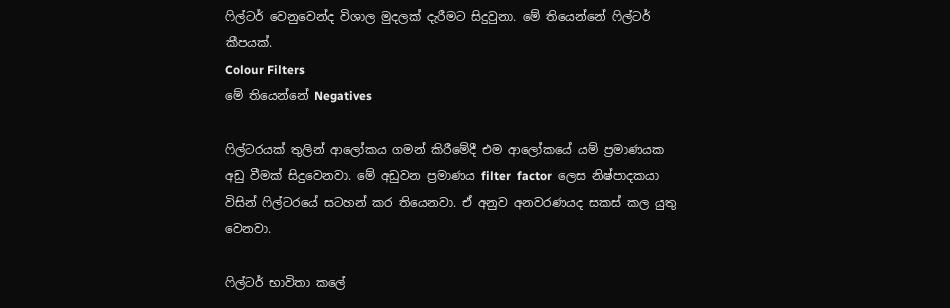ෆිල්ටර් වෙනුවෙන්ද විශාල මුදලක් දැරීමට සිදුවුනා. මේ තියෙන්නේ ෆිල්ටර් කීපයක්.
Colour Filters
මේ තියෙන්නේ Negatives

ෆිල්ටරයක් තුලින් ආලෝකය ගමන් කිරීමේදී එම ආලෝකයේ යම් ප්‍රමාණයක අඩු වීමක් සිදුවෙනවා. මේ අඩුවන ප්‍රමාණය filter  factor  ලෙස නිෂ්පාදකයා විසින් ෆිල්ටරයේ සටහන් කර තියෙනවා. ඒ අනුව අනවරණයද සකස් කල යුතු වෙනවා.

ෆිල්ටර් භාවිතා කලේ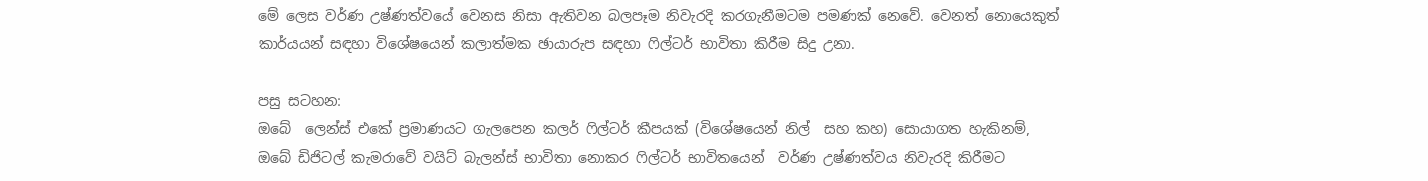මේ ලෙස වර්ණ උෂ්ණත්වයේ වෙනස නිසා ඇතිවන බලපෑම නිවැරදි කරගැනීමටම පමණක් නෙවේ. වෙනත් නොයෙකුත් කාර්යයන් සඳහා විශේෂයෙන් කලාත්මක ඡායාරුප සඳහා ෆිල්ටර් භාවිතා කිරීම සිදු උනා.

පසු සටහන:
ඔබේ  ලෙන්ස් එකේ ප්‍රමාණයට ගැලපෙන කලර් ෆිල්ටර් කීපයක් (විශේෂයෙන් නිල්  සහ කහ) සොයාගත හැකිනම්,  ඔබේ ඩිජිටල් කැමරාවේ වයිට් බැලන්ස් භාවිතා නොකර ෆිල්ටර් භාවිතයෙන්  වර්ණ උෂ්ණත්වය නිවැරදි කිරීමට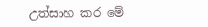උත්සාහ කර මේ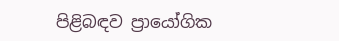පිළිබඳව ප්‍රායෝගික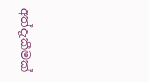අත්දැකීමක්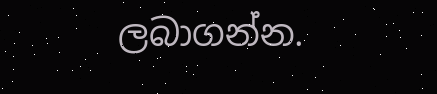ලබාගන්න.